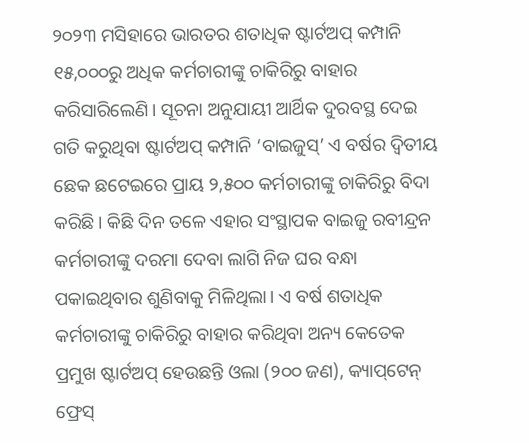୨୦୨୩ ମସିହାରେ ଭାରତର ଶତାଧିକ ଷ୍ଟାର୍ଟଅପ୍‌ କମ୍ପାନି ୧୫,୦୦୦ରୁ ଅଧିକ କର୍ମଚାରୀଙ୍କୁ ଚାକିରିରୁ ବାହାର କରିସାରିଲେଣି। ସୂଚନା ଅନୁଯାୟୀ ଆର୍ଥିକ ଦୁରବସ୍ଥ ଦେଇ ଗତି କରୁଥିବା ଷ୍ଟାର୍ଟଅପ୍ କମ୍ପାନି ‘ବାଇଜୁସ୍’ ଏ ବର୍ଷର ଦ୍ବିତୀୟ ଛେକ ଛଟେଇରେ ପ୍ରାୟ ୨,୫୦୦ କର୍ମଚାରୀଙ୍କୁ ଚାକିରିରୁ ବିଦା କରିଛି। କିଛି ଦିନ ତଳେ ଏହାର ସଂସ୍ଥାପକ ବାଇଜୁ ରବୀନ୍ଦ୍ରନ କର୍ମଚାରୀଙ୍କୁ ଦରମା ଦେବା ଲାଗି ନିଜ ଘର ବନ୍ଧା ପକାଇଥିବାର ଶୁଣିବାକୁ ମିଳିଥିଲା। ଏ ବର୍ଷ ଶତାଧିକ କର୍ମଚାରୀଙ୍କୁ ଚାକିରିରୁ ବାହାର କରିଥିବା ଅନ୍ୟ କେତେକ ପ୍ରମୁଖ ଷ୍ଟାର୍ଟଅପ୍‌ ହେଉଛନ୍ତି ଓଲା (୨୦୦ ଜଣ), କ୍ୟାପ୍‌ଟେନ୍ ଫ୍ରେସ୍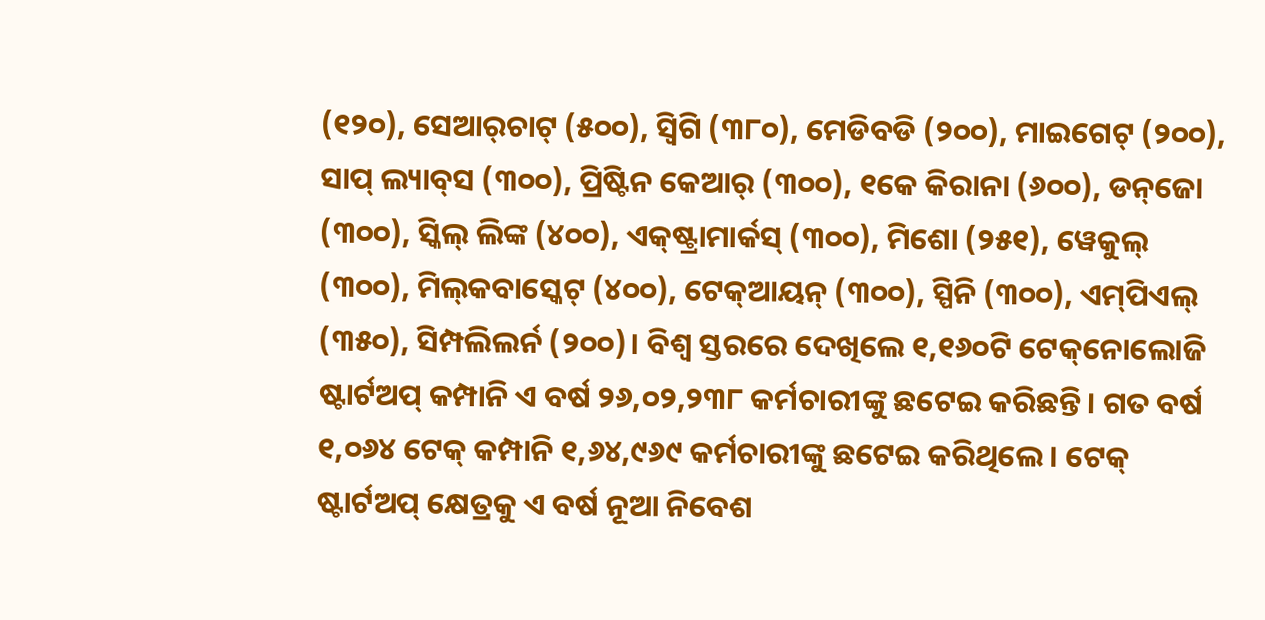(୧୨୦), ସେଆର୍‌ଚାଟ୍‌ (୫୦୦), ସ୍ବିଗି (୩୮୦), ମେଡିବଡି (୨୦୦), ମାଇଗେଟ୍‌ (୨୦୦), ସାପ୍ ଲ୍ୟାବ୍‌ସ (୩୦୦), ପ୍ରିଷ୍ଟିନ କେଆର୍ (୩୦୦), ୧କେ କିରାନା (୬୦୦), ଡନ୍‌ଜୋ (୩୦୦), ସ୍କିଲ୍ ଲିଙ୍କ (୪୦୦), ଏକ୍‌ଷ୍ଟ୍ରାମାର୍କସ୍‌ (୩୦୦), ମିଶୋ (୨୫୧), ୱେକୁଲ୍ (୩୦୦), ମିଲ୍‌କବାସ୍କେଟ୍ (୪୦୦), ଟେକ୍‌ଆୟନ୍ (୩୦୦), ସ୍ପିନି (୩୦୦), ଏମ୍‌ପିଏଲ୍‌ (୩୫୦), ସିମ୍ପଲିଲର୍ନ (୨୦୦)। ବିଶ୍ବ ସ୍ତରରେ ଦେଖିଲେ ୧,୧୬୦ଟି ଟେକ୍‌ନୋଲୋଜି ଷ୍ଟାର୍ଟଅପ୍‌ କମ୍ପାନି ଏ ବର୍ଷ ୨୬,୦୨,୨୩୮ କର୍ମଚାରୀଙ୍କୁ ଛଟେଇ କରିଛନ୍ତି। ଗତ ବର୍ଷ ୧,୦୬୪ ଟେକ୍ କମ୍ପାନି ୧,୬୪,୯୬୯ କର୍ମଚାରୀଙ୍କୁ ଛଟେଇ କରିଥିଲେ। ଟେକ୍‌ ଷ୍ଟାର୍ଟଅପ୍‌ କ୍ଷେତ୍ରକୁ ଏ ବର୍ଷ ନୂଆ ନିବେଶ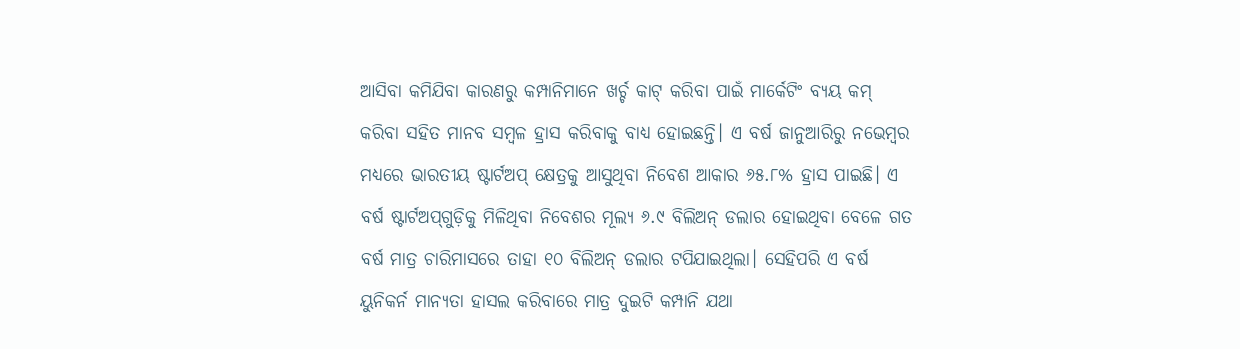ଆସିବା କମିଯିବା କାରଣରୁ କମ୍ପାନିମାନେ ଖର୍ଚ୍ଚ କାଟ୍‌ କରିବା ପାଇଁ ମାର୍କେଟିଂ ବ୍ୟୟ କମ୍ କରିବା ସହିତ ମାନବ ସମ୍ବଳ ହ୍ରାସ କରିବାକୁ ବାଧ୍ୟ ହୋଇଛନ୍ତି। ଏ ବର୍ଷ ଜାନୁଆରିରୁ ନଭେମ୍ବର ମଧ୍ୟରେ ଭାରତୀୟ ଷ୍ଟାର୍ଟଅପ୍‌ କ୍ଷେତ୍ରକୁ ଆସୁଥିବା ନିବେଶ ଆକାର ୬୫.୮% ହ୍ରାସ ପାଇଛି। ଏ ବର୍ଷ ଷ୍ଟାର୍ଟଅପ୍‌ଗୁଡ଼ିକୁ ମିଳିଥିବା ନିବେଶର ମୂଲ୍ୟ ୬.୯ ବିଲିଅନ୍ ଡଲାର ହୋଇଥିବା ବେଳେ ଗତ ବର୍ଷ ମାତ୍ର ଚାରିମାସରେ ତାହା ୧୦ ବିଲିଅନ୍ ଡଲାର ଟପିଯାଇଥିଲା। ସେହିପରି ଏ ବର୍ଷ ୟୁନିକର୍ନ ମାନ୍ୟତା ହାସଲ କରିବାରେ ମାତ୍ର ଦୁଇଟି କମ୍ପାନି ଯଥା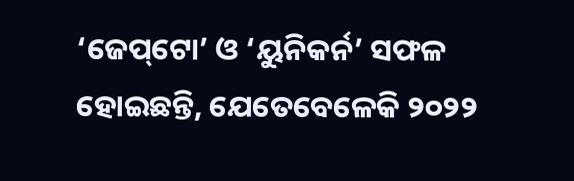‘ଜେପ୍‌ଟୋ’ ଓ ‘ୟୁନିକର୍ନ’ ସଫଳ ହୋଇଛନ୍ତି, ଯେତେବେଳେକି ୨୦୨୨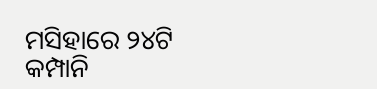ମସିହାରେ ୨୪ଟି କମ୍ପାନି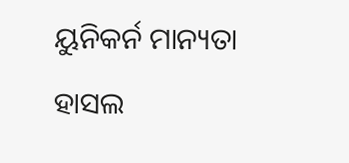ୟୁନିକର୍ନ ମାନ୍ୟତା ହାସଲ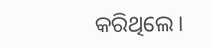କରିଥିଲେ।